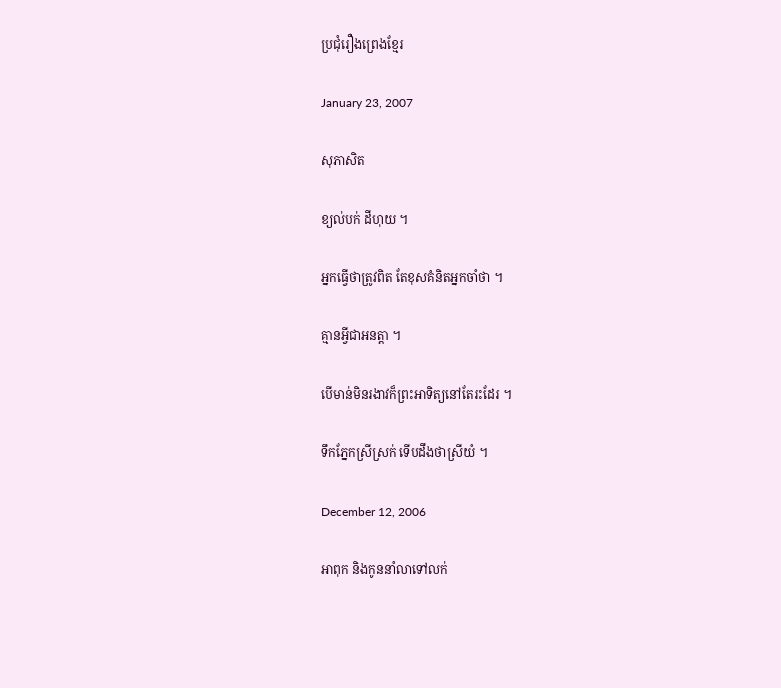ប្រជុំរឿងព្រេងខ្មែរ

January 23, 2007

សុភាសិត

ខ្យល់បក់ ដីហុយ ។

អ្នកធ្វើថាត្រូវពិត តែខុសគំនិតអ្នកចាំថា ។

គ្មានអ្វីជាអនត្តា ។

បើមាន់មិនរងាវក៏ព្រះអាទិត្យនៅតែរះដែរ ។

ទឹកភ្នែកស្រីស្រក់ ទើបដឹងថាស្រីយំ ។

December 12, 2006

អាពុក និងកូននាំលាទៅលក់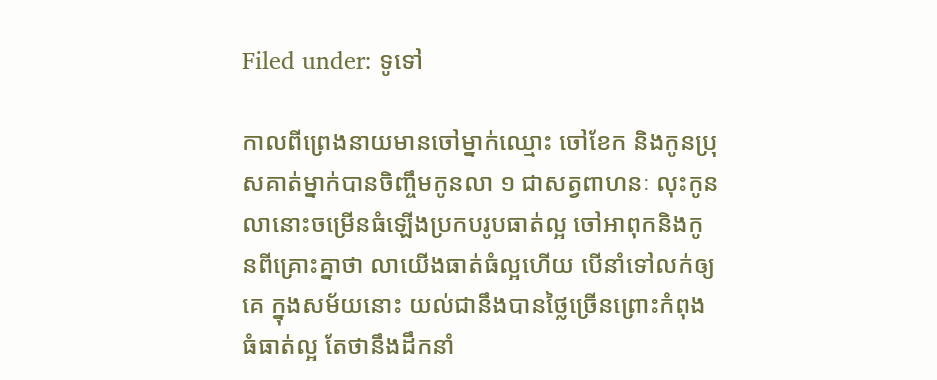Filed under: ទូទៅ

កាលពីព្រេងនាយមានចៅម្នាក់ឈ្មោះ ចៅខែក និងកូនប្រុសគាត់ម្នាក់បានចិញ្ចឹមកូនលា ១ ជាសត្វពាហនៈ លុះកូនលានោះចម្រើនធំឡើងប្រកបរូបធាត់ល្អ ចៅអាពុកនិងកូនពីគ្រោះគ្នាថា លាយើងធាត់ធំល្អហើយ បើនាំទៅលក់ឲ្យគេ ក្នុងសម័យនោះ យល់ជានឹងបានថ្លៃច្រើនព្រោះកំពុងធំធាត់ល្អ តែថានឹងដឹកនាំ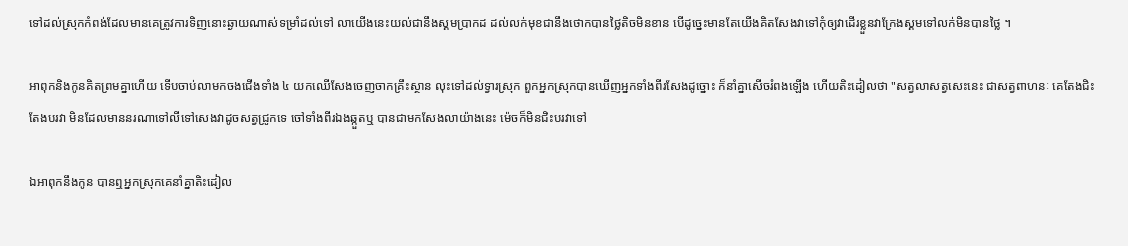ទៅដល់ស្រុកកំពង់ដែលមានគេត្រូវការទិញនោះឆ្ងាយណាស់ទម្រាំដល់ទៅ លាយើងនេះយល់ជានឹងស្គមប្រាកដ ដល់លក់មុខជានឹងថោកបានថ្លៃតិចមិនខាន បើដូច្នេះមានតែយើងគិតសែងវាទៅកុំឲ្យវាដើរខ្លួនវាក្រែងស្គមទៅលក់មិនបានថ្លៃ ។

អាពុកនិងកូនគិតព្រមគ្នាហើយ ទើបចាប់លាមកចងជើងទាំង ៤ យកឈើសែងចេញចាកគ្រឹះស្ថាន លុះទៅដល់ទ្វារស្រុក ពួកអ្នកស្រុកបានឃើញអ្នកទាំងពីរសែងដូច្នោះ ក៏នាំគ្នាសើចរំពងឡើង ហើយតិះដៀលថា "សត្វលាសត្វសេះនេះ ជាសត្វពាហនៈ គេតែងជិះតែងបរវា មិនដែលមាននរណាទៅលីទៅសេងវាដូចសត្វជ្រូកទេ ចៅទាំងពីរឯងឆ្កួតឬ បានជាមកសែងលាយ៉ាងនេះ ម៉េចក៏មិនជិះបរវាទៅ

ឯអាពុកនឹងកូន បានឮអ្នកស្រុកគេនាំគ្នាតិះដៀល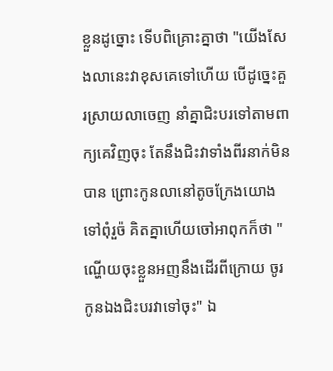ខ្លួនដូច្នោះ ទើបពិគ្រោះគ្នាថា "យើងសែងលានេះវាខុសគេទៅហើយ បើដូច្នេះគួរស្រាយលាចេញ នាំគ្នាជិះបរទៅតាមពាក្យគេវិញចុះ តែនឹងជិះវាទាំងពីរនាក់មិនបាន ព្រោះកូនលានៅតូចក្រែងយោងទៅពុំរួច៉ គិតគ្នាហើយចៅអាពុកក៏ថា "ណ្ហើយចុះខ្លួនអញនឹងដើរពីក្រោយ ចូរកូនឯងជិះបរវាទៅចុះ" ឯ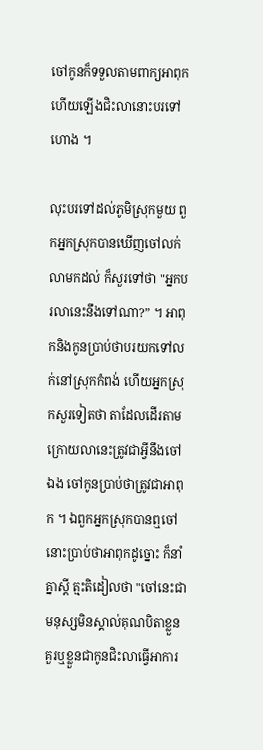ចៅកូនក៏ទទួលតាមពាក្យអាពុក ហើយឡើងជិះលានោះបរទៅហោង ។

លុះបរទៅដល់ភូមិស្រុកមួយ ពួកអ្នកស្រុកបានឃើញចៅលក់លាមកដល់ ក៏សួរទៅថា "អ្នកបរលានេះនឹងទៅណា?” ។ អាពុកនិងកូនប្រាប់ថាបរយកទៅលក់នៅស្រុកកំពង់ ហើយអ្នកស្រុកសួរទៀតថា តាដែលដើរតាមក្រោយលានេះត្រូវជាអ្វីនឹងចៅឯង ចៅកូនប្រាប់ថាត្រូវជាអាពុក ។ ឯពួកអ្នកស្រុកបានឮចៅនោះប្រាប់ថាអាពុកដូច្នោះ ក៏នាំគ្នាស្ដី ត្មះតិដៀលថា "ចៅនេះជាមនុស្សមិនស្គាល់គុណបិតាខ្លួន គួរឬខ្លួនជាកូនជិះលាធ្វើអាការ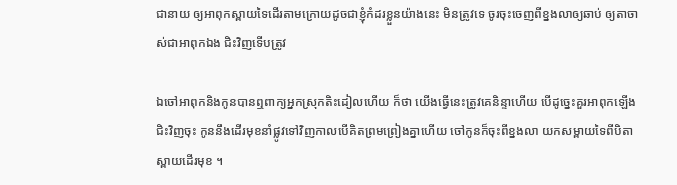ជានាយ ឲ្យអាពុកស្ពាយទៃដើរតាមក្រោយដូចជាខ្ញុំកំដរខ្លួនយ៉ាងនេះ មិនត្រូវទេ ចូរចុះចេញពីខ្នងលាឲ្យឆាប់ ឲ្យតាចាស់ជាអាពុកឯង ជិះវិញទើបត្រូវ

ឯចៅអាពុកនិងកូនបានឮពាក្យអ្នកស្រុកតិះដៀលហើយ ក៏ថា យើងធ្វើនេះត្រូវគេនិន្ទាហើយ បើដូច្នេះគួរអាពុកឡើងជិះវិញចុះ កូននឹងដើរមុខនាំផ្លូវទៅវិញកាលបើគិតព្រមព្រៀងគ្នាហើយ ចៅកូនក៏ចុះពីខ្នងលា យកសម្ពាយទៃពីបិតាស្ពាយដើរមុខ ។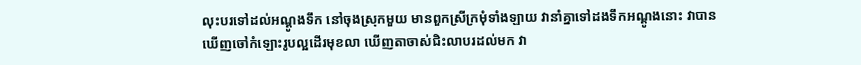លុះបរទៅដល់អណ្ដូងទឹក នៅចុងស្រុកមួយ មានពួកស្រីក្រមុំទាំងឡាយ វានាំគ្នាទៅដងទឹកអណ្ដូងនោះ វាបានឃើញចៅកំឡោះរូបល្អដើរមុខលា ឃើញតាចាស់ជិះលាបរដល់មក វា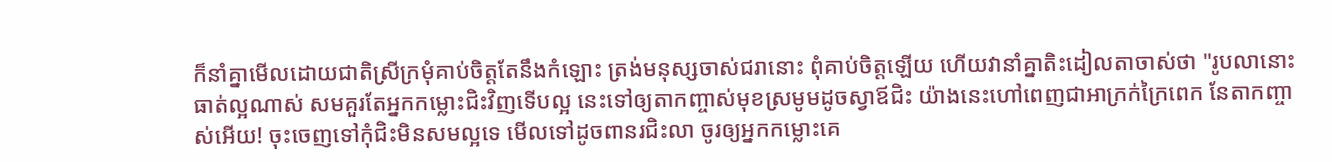ក៏នាំគ្នាមើលដោយជាតិស្រីក្រមុំគាប់ចិត្តតែនឹងកំឡោះ ត្រង់មនុស្សចាស់ជរានោះ ពុំគាប់ចិត្តឡើយ ហើយវានាំគ្នាតិះដៀលតាចាស់ថា "រូបលានោះធាត់ល្អណាស់ សមគួរតែអ្នកកម្លោះជិះវិញទើបល្អ នេះទៅឲ្យតាកញ្ចាស់មុខស្រមូមដូចស្វាឪជិះ យ៉ាងនេះហៅពេញជាអាក្រក់ក្រៃពេក នែតាកញ្ចាស់អើយ! ចុះចេញទៅកុំជិះមិនសមល្អទេ មើលទៅដូចពានរជិះលា ចូរឲ្យអ្នកកម្លោះគេ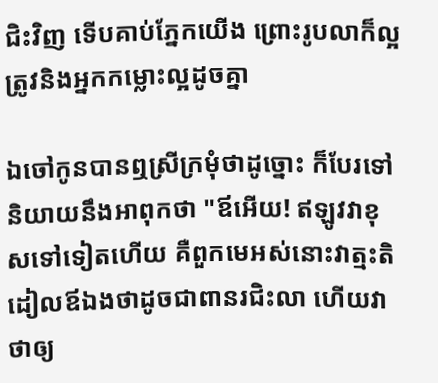ជិះវិញ ទើបគាប់ភ្នែកយើង ព្រោះរូបលាក៏ល្អត្រូវនិងអ្នកកម្លោះល្អដូចគ្នា

ឯចៅកូនបានឮស្រីក្រមុំថាដូច្នោះ ក៏បែរទៅនិយាយនឹងអាពុកថា "ឪអើយ! ឥឡូវវាខុសទៅទៀតហើយ គឺពួកមេអស់នោះវាត្មះតិដៀលឪឯងថាដូចជាពានរជិះលា ហើយវាថាឲ្យ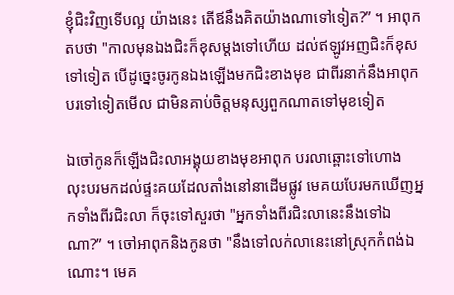ខ្ញុំជិះវិញទើបល្អ យ៉ាងនេះ តើឪនឹងគិតយ៉ាងណាទៅទៀត?” ។ អាពុកតបថា "កាលមុនឯងជិះក៏ខុសម្ដងទៅហើយ ដល់ឥឡូវអញជិះក៏ខុសទៅទៀត បើដូច្នេះចូរកូនឯងឡើងមកជិះខាងមុខ ជាពីរនាក់នឹងអាពុកបរទៅទៀតមើល ជាមិនគាប់ចិត្តមនុស្សពួកណាតទៅមុខទៀត

ឯចៅកូនក៏ឡើងជិះលាអង្គុយខាងមុខអាពុក បរលាឆ្ពោះទៅហោង លុះបរមកដល់ផ្ទះគយដែលតាំងនៅនាដើមផ្លូវ មេគយបែរមកឃើញអ្នកទាំងពីរជិះលា ក៏ចុះទៅសួរថា "អ្នកទាំងពីរជិះលានេះនឹងទៅឯណា?” ។ ចៅអាពុកនិងកូនថា "នឹងទៅលក់លានេះនៅស្រុកកំពង់ឯណោះ។ មេគ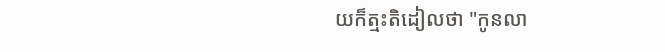យក៏ត្មះតិដៀលថា "កូនលា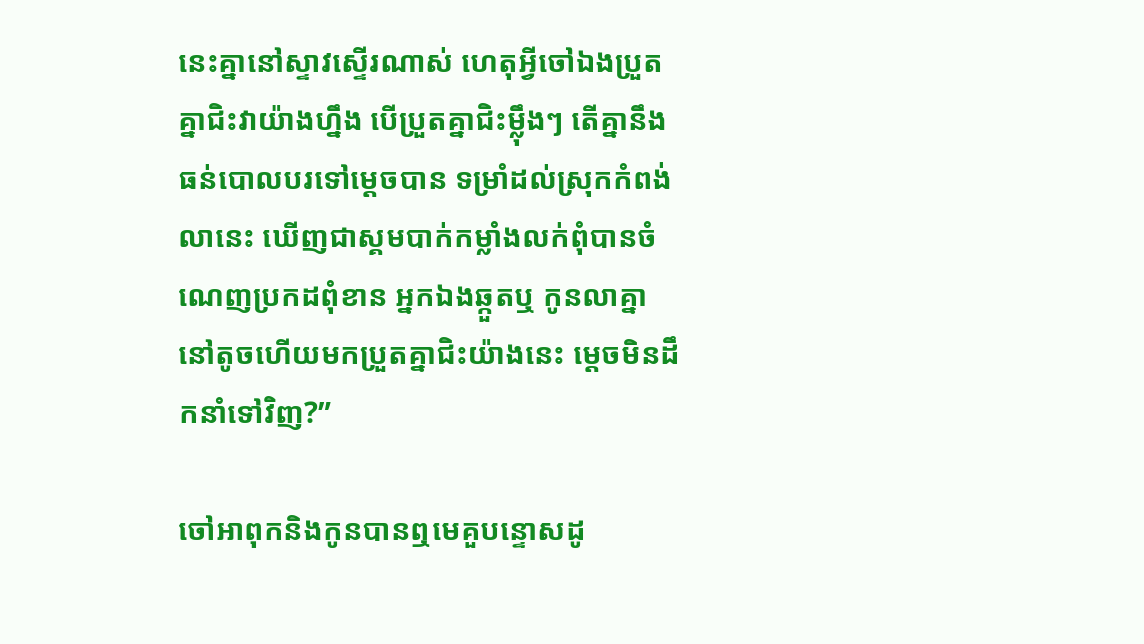នេះគ្នានៅស្ទាវស្ទើរណាស់ ហេតុអ្វីចៅឯងប្រួតគ្នាជិះវាយ៉ាងហ្នឹង បើប្រួតគ្នាជិះម្ល៉ឹងៗ តើគ្នានឹងធន់បោលបរទៅម្ដេចបាន ទម្រាំដល់ស្រុកកំពង់លានេះ ឃើញជាស្គមបាក់កម្លាំងលក់ពុំបានចំណេញប្រកដពុំខាន អ្នកឯងឆ្កួតឬ កូនលាគ្នានៅតូចហើយមកប្រួតគ្នាជិះយ៉ាងនេះ ម្ដេចមិនដឹកនាំទៅវិញ?”

ចៅអាពុកនិងកូនបានឮមេគួបន្ទោសដូ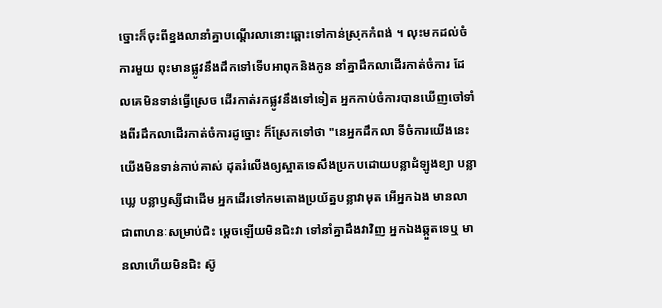ច្នោះក៏ចុះពីខ្នងលានាំគ្នាបណ្ដើរលានោះឆ្ពោះទៅកាន់ស្រុកកំពង់ ។ លុះមកដល់ចំការមួយ ពុះមានផ្លូវនឹងដឹកទៅទើបអាពុកនិងកូន នាំគ្នាដឹកលាដើរកាត់ចំការ ដែលគេមិនទាន់ធ្វើស្រេច ដើរកាត់រកផ្លូវនឹងទៅទៀត អ្នកកាប់ចំការបានឃើញចៅទាំងពីរដឹកលាដើរកាត់ចំការដូច្នោះ ក៏ស្រែកទៅថា "នេអ្នកដឹកលា ទីចំការយើងនេះ យើងមិនទាន់កាប់គាស់ ដុតរំលើងឲ្យស្អាតទេសឹងប្រកបដោយបន្លាដំឡូងខ្យា បន្លាឃ្លេ បន្លាឫស្សីជាដើម អ្នកដើរទៅកមតោងប្រយ័ត្នបន្លាវាមុត អើអ្នកឯង មានលាជាពាហនៈសម្រាប់ជិះ ម្ដេចឡើយមិនជិះវា ទៅនាំគ្នាដឹងវាវិញ អ្នកឯងឆ្កួតទេឬ មានលាហើយមិនជិះ ស៊ូ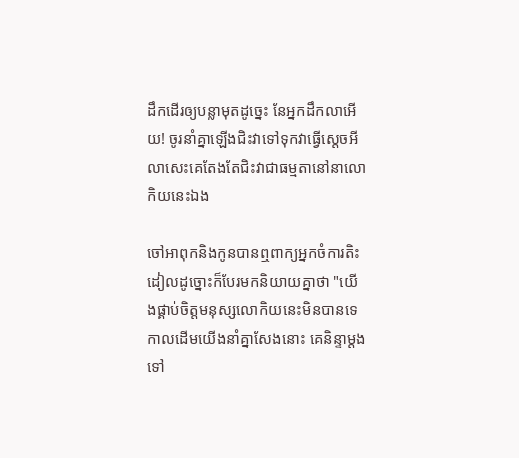ដឹកដើរឲ្យបន្លាមុតដូច្នេះ នែអ្នកដឹកលាអើយ! ចូរនាំគ្នាឡើងជិះវាទៅទុកវាធ្វើស្ដេចអី លាសេះគេតែងតែជិះវាជាធម្មតានៅនាលោកិយនេះឯង

ចៅអាពុកនិងកូនបានឮពាក្យអ្នកចំការតិះដៀលដូច្នោះក៏បែរមកនិយាយគ្នាថា "យើងផ្គាប់ចិត្តមនុស្សលោកិយនេះមិនបានទេ កាលដើមយើងនាំគ្នាសែងនោះ គេនិន្ទាម្ដងទៅ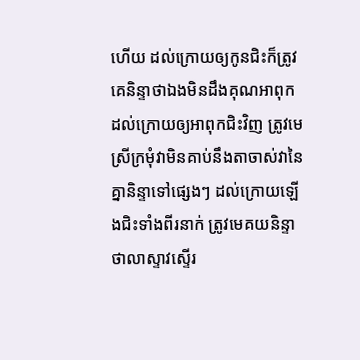ហើយ ដល់ក្រោយឲ្យកូនជិះក៏ត្រូវគេនិន្ទាថាឯងមិនដឹងគុណអាពុក ដល់ក្រោយឲ្យអាពុកជិះវិញ ត្រូវមេស្រីក្រមុំវាមិនគាប់នឹងតាចាស់វានៃគ្នានិន្ទាទៅផ្សេងៗ ដល់ក្រោយឡើងជិះទាំងពីរនាក់ ត្រូវមេគយនិន្ទាថាលាស្ទាវស្ទើរ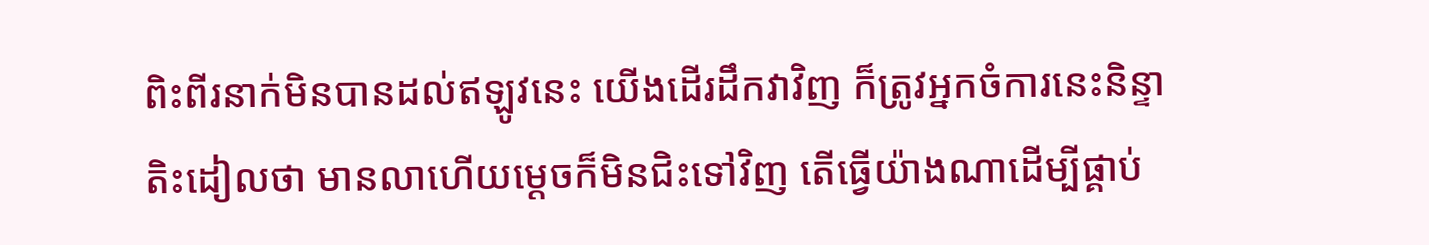ពិះពីរនាក់មិនបានដល់ឥឡូវនេះ យើងដើរដឹកវាវិញ ក៏ត្រូវអ្នកចំការនេះនិន្ទាតិះដៀលថា មានលាហើយម្ដេចក៏មិនជិះទៅវិញ តើធ្វើយ៉ាងណាដើម្បីផ្គាប់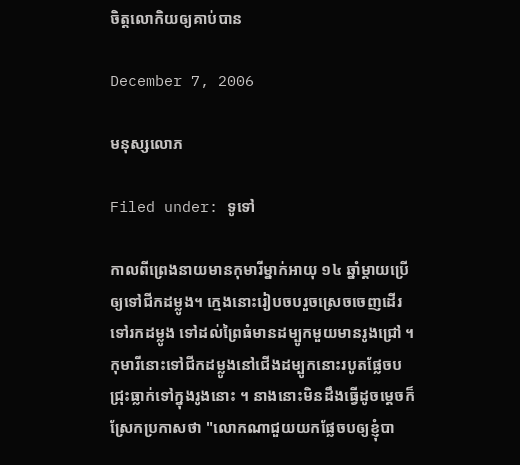ចិត្តលោកិយឲ្យគាប់បាន

December 7, 2006

មនុស្សលោភ

Filed under: ទូទៅ

កាលពីព្រេងនាយមានកុមារីម្នាក់អាយុ ១៤ ឆ្នាំម្ដាយប្រើឲ្យទៅជីកដម្លូង។ ក្មេងនោះរៀបចបរួចស្រេចចេញដើរទៅរកដម្លូង ទៅដល់ព្រៃធំមានដម្បូកមួយមានរូងជ្រៅ ។ កុមារីនោះទៅជីកដម្លូងនៅជើងដម្បូកនោះរបូតផ្លែចប ជ្រុះធ្លាក់ទៅក្នុងរូងនោះ ។ នាងនោះមិនដឹងធ្វើដូចម្ដេចក៏ស្រែកប្រកាសថា "លោកណាជួយយកផ្លែចបឲ្យខ្ញុំបា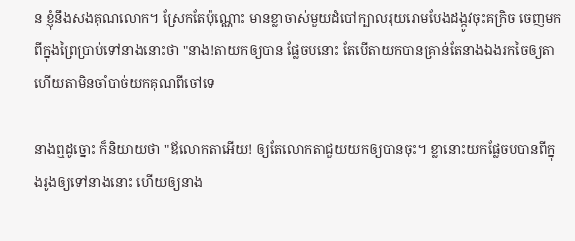ន ខ្ញុំនឹងសងគុណលោក។ ស្រែកតែប៉ុណ្ណោះ មានខ្លាចាស់មួយដំបៅក្បាលរុយរោមបែងដង្កូវចុះគក្រិច ចេញមកពីក្នុងព្រៃប្រាប់ទៅនាងនោះថា "នាង!តាយកឲ្យបាន ផ្លែចបនោះ តែបើតាយកបានគ្រាន់តែនាងឯងរកចៃឲ្យតា ហើយតាមិនចាំបាច់យកគុណពីចៅទេ

នាងឮដូច្នោះ ក៏និយាយថា "ឪលោកតាអើយ! ឲ្យតែលោកតាជួយយកឲ្យបានចុះ។ ខ្លានោះយកផ្លែចបបានពីក្នុងរូងឲ្យទៅនាងនោះ ហើយឲ្យនាង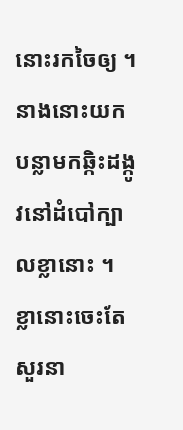នោះរកចៃឲ្យ ។ នាងនោះយកបន្លាមកឆ្កិះដង្កូវនៅដំបៅក្បាលខ្លានោះ ។ ខ្លានោះចេះតែសួរនា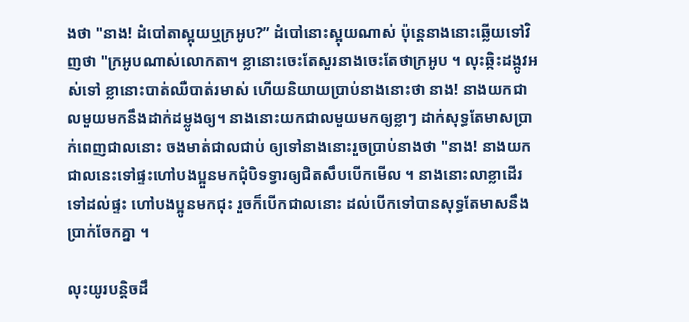ងថា "នាង! ដំបៅតាស្អុយឬក្រអូប?” ដំបៅនោះស្អុយណាស់ ប៉ុន្តេនាងនោះឆ្លើយទៅវិញថា "ក្រអូបណាស់លោកតា។ ខ្លានោះចេះតែសួរនាងចេះតែថាក្រអូប ។ លុះឆ្កិះដង្កូវអស់ទៅ ខ្លានោះបាត់ឈឺបាត់រមាស់ ហើយនិយាយប្រាប់នាងនោះថា នាង! នាងយកជាលមួយមកនឹងដាក់ដម្លូងឲ្យ។ នាងនោះយកជាលមួយមកឲ្យខ្លាៗ ដាក់សុទ្ធតែមាសប្រាក់ពេញជាលនោះ ចងមាត់ជាលជាប់ ឲ្យទៅនាងនោះរួចប្រាប់នាងថា "នាង! នាងយកជាលនេះទៅផ្ទះហៅបងប្អួនមកជុំបិទទ្វារឲ្យជិតសឹបបើកមើល ។ នាងនោះលាខ្លាដើរទៅដល់ផ្ទះ ហៅបងប្អូនមកជុះ រួចក៏បើកជាលនោះ ដល់បើកទៅបានសុទ្ធតែមាសនឹងប្រាក់ចែកគ្នា ។

លុះយូរបន្តិចដឹ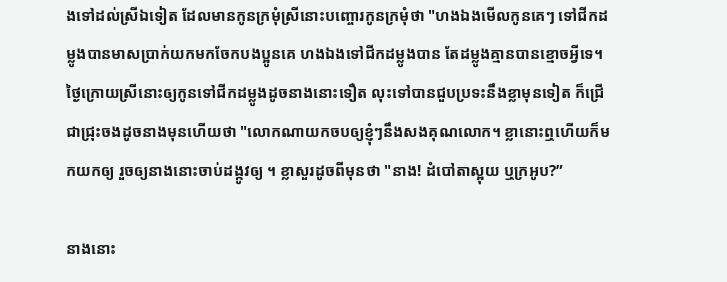ងទៅដល់ស្រីឯទៀត ដែលមានកូនក្រមុំស្រីនោះបញ្ចោរកូនក្រមុំថា "ហងឯងមើលកូនគេៗ ទៅជីកដម្លូងបានមាសប្រាក់យកមកចែកបងប្អូនគេ ហងឯងទៅជីកដម្លូងបាន តែដម្លូងគ្មានបានខ្មោចអ្វីទេ។ ថ្ងៃក្រោយស្រីនោះឲ្យកូនទៅជីកដម្លូងដូចនាងនោះទឿត លុះទៅបានជួបប្រទះនឹងខ្លាមុនទៀត ក៏ជ្រើជាជ្រុះចងដូចនាងមុនហើយថា "លោកណាយកចបឲ្យខ្ញុំៗនឹងសងគុណលោក។ ខ្លានោះឮហើយក៏មកយកឲ្យ រួចឲ្យនាងនោះចាប់ដង្កូវឲ្យ ។ ខ្លាសួរដូចពីមុនថា "នាង! ដំបៅតាស្អុយ ឬក្រអូប?”

នាងនោះ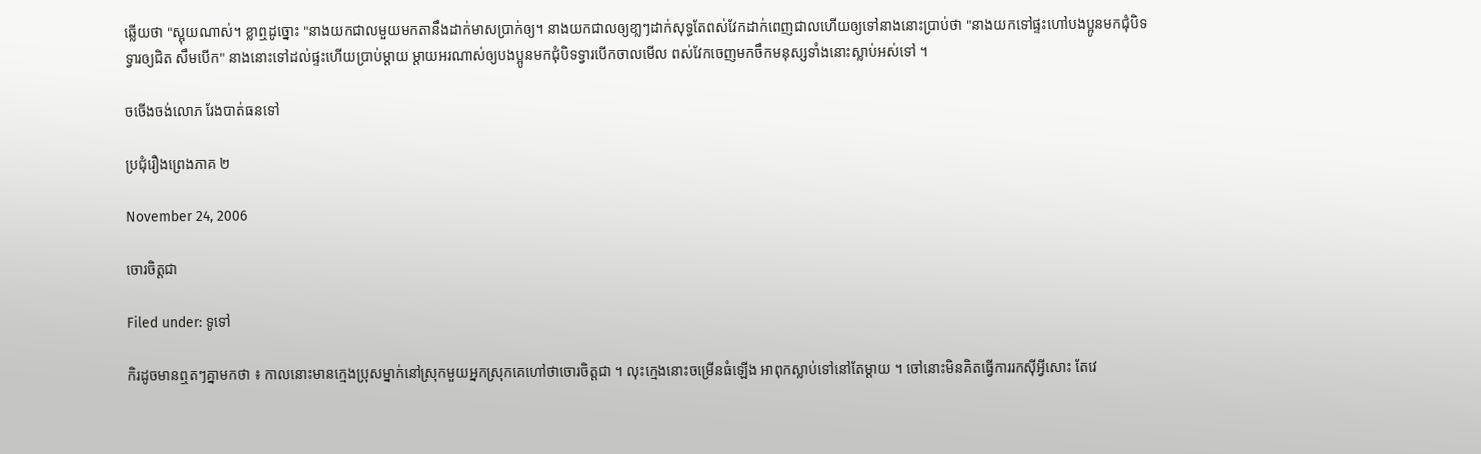ឆ្លើយថា "ស្អុយណាស់។ ខ្លាឮដូច្នោះ "នាងយកជាលមួយមកតានឹងដាក់មាសប្រាក់ឲ្យ។ នាងយកជាលឲ្យខា្លៗដាក់សុទ្ធតែពស់វែកដាក់ពេញជាលហើយឲ្យទៅនាងនោះប្រាប់ថា "នាងយកទៅផ្ទះហៅបងប្អូនមកជុំបិទទ្វារឲ្យជិត សឹមបើក" នាងនោះទៅដល់ផ្ទះហើយប្រាប់ម្ដាយ ម្ដាយអរណាស់ឲ្យបងប្អូនមកជុំបិទទ្វារបើកចាលមើល ពស់វែកចេញមកចឹកមនុស្សទាំងនោះស្លាប់អស់ទៅ ។

ចចើងចង់លោភ រែងបាត់ធនទៅ

ប្រជុំរឿងព្រេងភាគ ២

November 24, 2006

ចោរចិត្តជា

Filed under: ទូទៅ

កិរដូចមានឮតៗគ្នាមកថា ៖ កាលនោះមានក្មេងប្រុសម្នាក់នៅស្រុកមួយអ្នកស្រុកគេហៅថាចោរចិត្តជា ។ លុះក្មេងនោះចម្រើនធំឡើង អាពុកស្លាប់ទៅនៅតែម្ដាយ ។ ចៅនោះមិនគិតធ្វើការរកស៊ីអ្វីសោះ តែវេ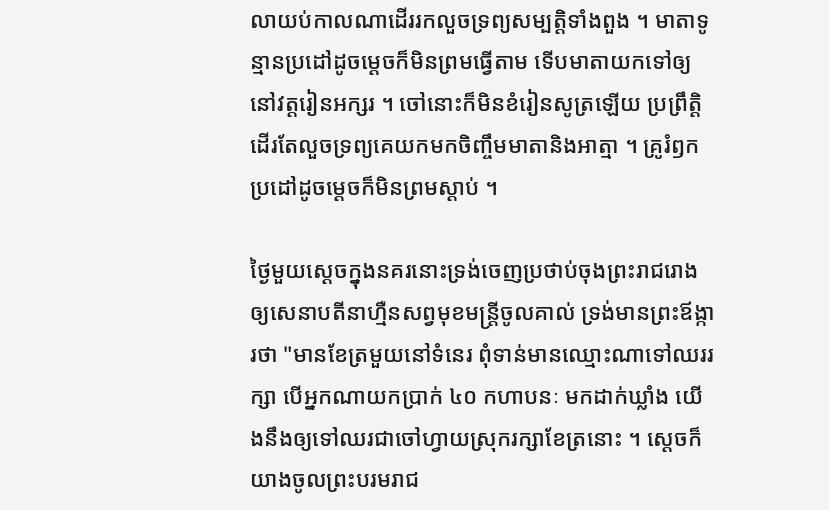លាយប់កាលណាដើររកលួចទ្រព្យសម្បត្តិទាំងពួង ។ មាតាទូន្មានប្រដៅដូចម្ដេចក៏មិនព្រមធ្វើតាម ទើបមាតាយកទៅឲ្យនៅវត្តរៀនអក្សរ ។ ចៅនោះក៏មិនខំរៀនសូត្រឡើយ ប្រព្រឹត្តិដើរតែលួចទ្រព្យគេយកមកចិញ្ចឹមមាតានិងអាត្មា ។ គ្រូរំឭកប្រដៅដូចម្ដេចក៏មិនព្រមស្ដាប់ ។

ថ្ងៃមួយស្ដេចក្នុងនគរនោះទ្រង់ចេញប្រថាប់ចុងព្រះរាជរោង ឲ្យសេនាបតីនាហ្មឺនសព្វមុខមន្ដ្រីចូលគាល់ ទ្រង់មានព្រះឪង្ការថា "មានខែត្រមួយនៅទំនេរ ពុំទាន់មានឈ្មោះណាទៅឈររក្សា បើអ្នកណាយកប្រាក់ ៤០ កហាបនៈ មកដាក់ឃ្លាំង យើងនឹងឲ្យទៅឈរជាចៅហ្វាយស្រុករក្សាខែត្រនោះ ។ ស្ដេចក៏យាងចូលព្រះបរមរាជ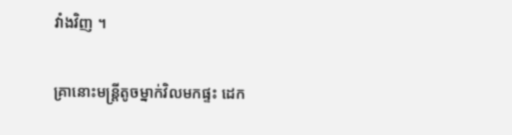វាំងវិញ ។

គ្រានោះមន្ដ្រីតូចម្នាក់វិលមកផ្ទះ ដេក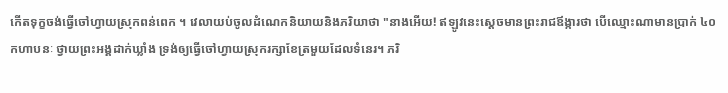កើតទុក្ខចង់ធ្វើចៅហ្វាយស្រុកពន់ពេក ។ វេលាយប់ចូលដំណេកនិយាយនិងភរិយាថា "នាងអើយ! ឥឡូវនេះស្ដេចមានព្រះរាជឪង្ការថា បើឈ្មោះណាមានប្រាក់ ៤០ កហាបនៈ ថ្វាយព្រះអង្គដាក់ឃ្លាំង ទ្រង់ឲ្យធ្វើចៅហ្វាយស្រុករក្សាខែត្រមួយដែលទំនេរ។ ភរិ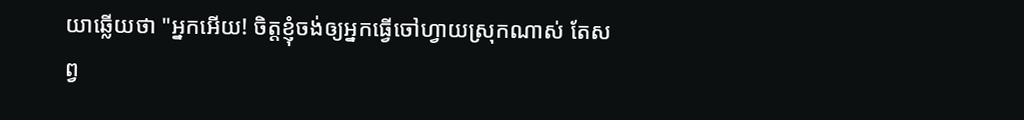យាឆ្លើយថា "អ្នកអើយ! ចិត្តខ្ញុំចង់ឲ្យអ្នកធ្វើចៅហ្វាយស្រុកណាស់ តែសព្វ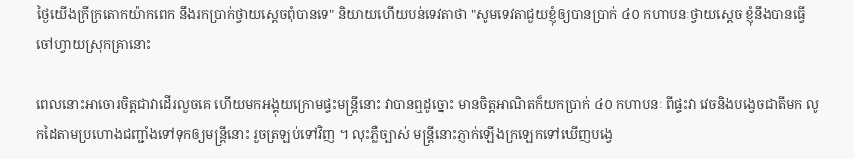ថ្ងៃយើងក្រីក្រតោកយ៉ាកពេក នឹងរកប្រាក់ថ្វាយស្ដេចពុំបានទេ" និយាយហើយបន់ទេវតាថា "សូមទេវតាជួយខ្ញុំឲ្យបានប្រាក់ ៤០ កហាបនៈថ្វាយស្ដេច ខ្ញុំនឹងបានធ្វើចៅហ្វាយស្រុកគ្រានោះ

ពេលនោះអាចោរចិត្តជាវាដើរលួចគេ ហើយមកអង្គុយក្រោមផ្ទះមន្ដ្រីនោះ វាបានឮដូច្នោះ មានចិត្តអាណិតក៏យកប្រាក់ ៤០ កហាបនៈ ពីផ្ទះវា វេចនិងបង្វេចជាតីមក លូកដៃតាមប្រហោងជញ្ជាំងទៅទុកឲ្យមន្ដ្រីនោះ រួចត្រឡប់ទៅវិញ ។ លុះភ្លឺច្បាស់ មន្ដ្រីនោះភ្ញាក់ឡើងក្រឡេកទៅឃើញបង្វេ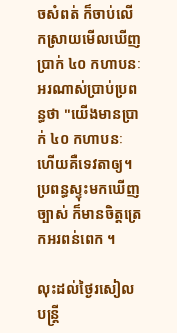ចសំពត់ ក៏ចាប់លើកស្រាយមើលឃើញប្រាក់ ៤០ កហាបនៈ អរណាស់ប្រាប់ប្រពន្ធថា "យើងមានប្រាក់ ៤០ កហាបនៈ ហើយគឺទេវតាឲ្យ។ ប្រពន្ធស្ទុះមកឃើញច្បាស់ ក៏មានចិត្តត្រេកអរពន់ពេក ។

លុះដល់ថ្ងៃរសៀលបន្ដ្រី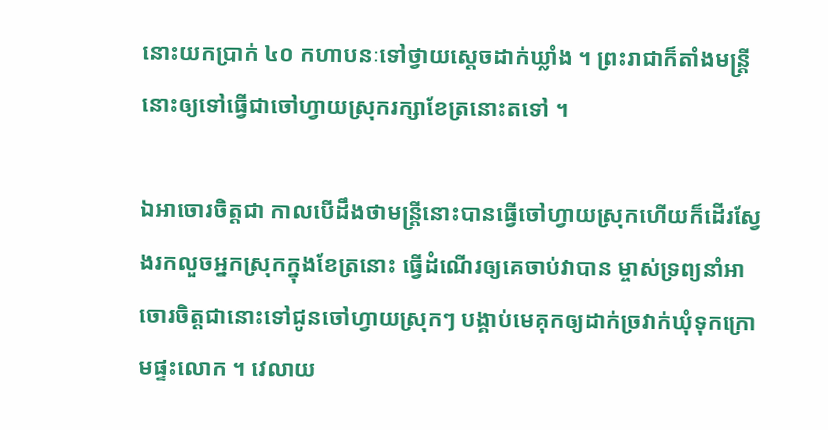នោះយកប្រាក់ ៤០ កហាបនៈទៅថ្វាយស្ដេចដាក់ឃ្លាំង ។ ព្រះរាជាក៏តាំងមន្ដ្រីនោះឲ្យទៅធ្វើជាចៅហ្វាយស្រុករក្សាខែត្រនោះតទៅ ។

ឯអាចោរចិត្តជា កាលបើដឹងថាមន្ដ្រីនោះបានធ្វើចៅហ្វាយស្រុកហើយក៏ដើរស្វែងរកលួចអ្នកស្រុកក្នុងខែត្រនោះ ធ្វើដំណើរឲ្យគេចាប់វាបាន ម្ចាស់ទ្រព្យនាំអាចោរចិត្តជានោះទៅជូនចៅហ្វាយស្រុកៗ បង្គាប់មេគុកឲ្យដាក់ច្រវាក់ឃុំទុកក្រោមផ្ទះលោក ។ វេលាយ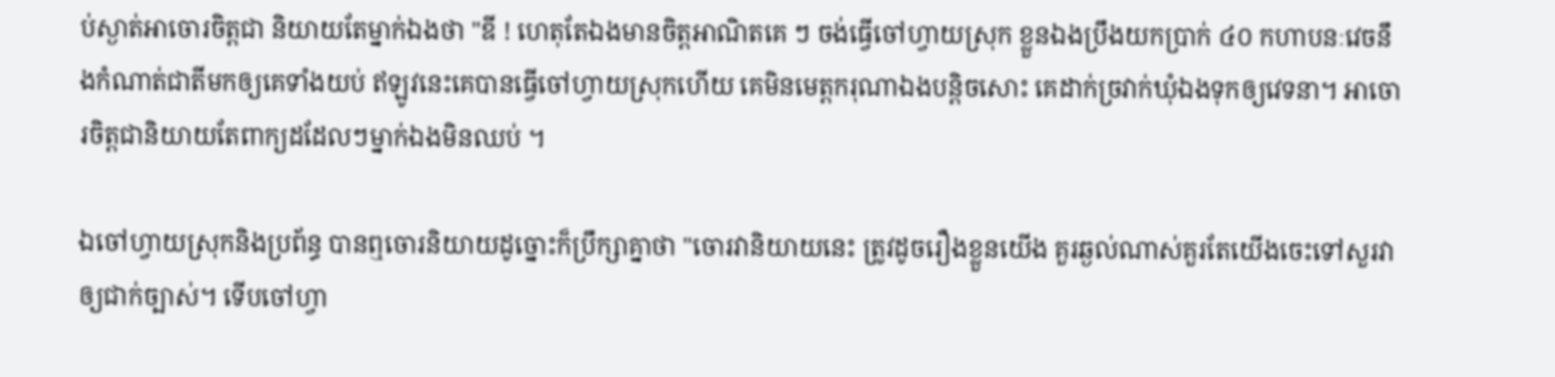ប់ស្ងាត់អាចោរចិត្តជា និយាយតែម្នាក់ឯងថា "ឌី ! ហេតុតែឯងមានចិត្តអាណិតគេ ៗ ចង់ធ្វើចៅហ្វាយស្រុក ខ្លួនឯងប្រឹងយកប្រាក់ ៤០ កហាបនៈវេចនឹងកំណាត់ជាតីមកឲ្យគេទាំងយប់ ឥឡូវនេះគេបានធ្វើចៅហ្វាយស្រុកហើយ គេមិនមេត្តករុណាឯងបន្តិចសោះ គេដាក់ច្រវាក់ឃុំឯងទុកឲ្យវេទនា។ អាចោរចិត្តជានិយាយតែពាក្យដដែលៗម្នាក់ឯងមិនឈប់ ។

ឯចៅហ្វាយស្រុកនិងប្រព័ន្ធ បានឮចោរនិយាយដូច្នោះក៏ប្រឹក្សាគ្នាថា "ចោរវានិយាយនេះ ត្រូវដូចរឿងខ្លួនយើង គួរឆ្ងល់ណាស់គួរតែយើងចេះទៅសួរវាឲ្យជាក់ច្បាស់។ ទើបចៅហ្វា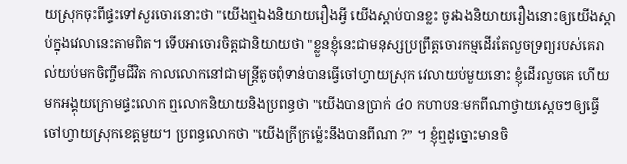យស្រុកចុះពីផ្ទះទៅសួរចោរនោះថា "យើងឮឯងនិយាយរឿងអ្វី យើងស្ដាប់បានខ្លះ ចូរឯងនិយាយរឿងនោះឲ្យយើងស្ដាប់ក្នុងវេលានេះតាមពិត។ ទើបអាចោរចិត្តជានិយាយថា "ខ្លួនខ្ញុំនេះជាមនុស្សប្រព្រឹត្តចោរកម្មដើរតែលួចទ្រព្យរបស់គេរាល់យប់មកចិញ្ចឹមជីវិត កាលលោកនៅជាមន្ត្រីតូចពុំទាន់បានធ្វើចៅហ្វាយស្រុក វេលាយប់មួយនោះ ខ្ញុំដើរលួចគេ ហើយមកអង្គុយក្រោមផ្ទះលោក ឮលោកនិយាយនិងប្រពន្ធថា "យើងបានប្រាក់ ៤០ កហាបនៈមកពីណាថ្វាយស្ដេចៗឲ្យធ្វើចៅហ្វាយស្រុកខេត្តមួយ។ ប្រពន្ធលោកថា "យើងក្រីក្រម៉្លេះនឹងបានពីណា ?” ។ ខ្ញុំឮដូច្នោះមានចិ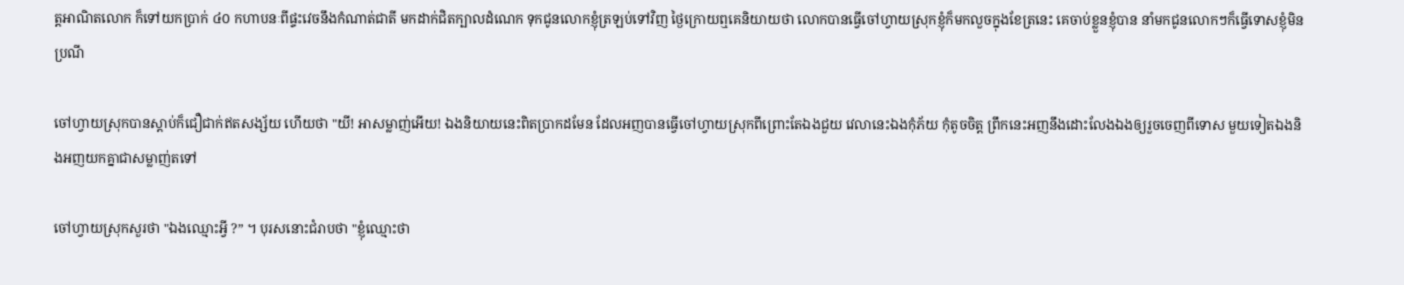ត្តអាណិតលោក ក៏ទៅយកប្រាក់ ៤០ កហាបនៈពីផ្ទះវេចនឹងកំណាត់ជាតី មកដាក់ជិតក្បាលដំណេក ទុកជូនលោកខ្ញុំត្រឡប់ទៅវិញ ថ្ងៃក្រោយឮគេនិយាយថា លោកបានធ្វើចៅហ្វាយស្រុកខ្ញុំក៏មកលួចក្នុងខែត្រនេះ គេចាប់ខ្លួនខ្ញុំបាន នាំមកជូនលោកៗក៏ធ្វើទោសខ្ញុំមិនប្រណី

ចៅហ្វាយស្រុកបានស្ដាប់ក៏ជឿជាក់ឥតសង្ស័យ ហើយថា "យី! អាសម្លាញ់អើយ! ឯងនិយាយនេះពិតប្រាកដមែន ដែលអញបានធ្វើចៅហ្វាយស្រុកពីព្រោះតែឯងជួយ វេលានេះឯងកុំភ័យ កុំតូចចិត្ត ព្រឹកនេះអញនឹងដោះលែងឯងឲ្យរួចចេញពីទោស មួយទៀតឯងនិងអញយកគ្នាជាសម្លាញ់តទៅ

ចៅហ្វាយស្រុកសួរថា "ឯងឈ្មោះអ្វី ?” ។ បុរសនោះជំរាបថា "ខ្ញុំឈ្មោះថា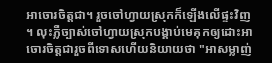អាចោរចិត្តជា។ រួចចៅហ្វាយស្រុកក៏ឡើងលើផ្ទះវិញ ។ លុះភ្លឺច្បាស់ចៅហ្វាយស្រុកបង្គាប់មេគុកឲ្យដោះអាចោរចិត្តជារួចពីទោសហើយនិយាយថា "អាសម្លាញ់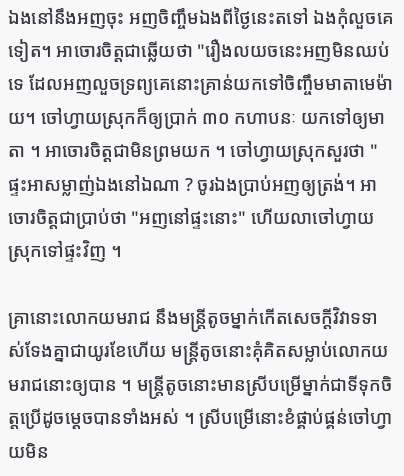ឯងនៅនឹងអញចុះ អញចិញ្ចឹមឯងពីថ្ងៃនេះតទៅ ឯងកុំលួចគេទៀត។ អាចោរចិត្តជាឆ្លើយថា "រឿងលយចនេះអញមិនឈប់ទេ ដែលអញលួចទ្រព្យគេនោះគ្រាន់យកទៅចិញ្ចឹមមាតាមេម៉ាយ។ ចៅហ្វាយស្រុកក៏ឲ្យប្រាក់ ៣០ កហាបនៈ យកទៅឲ្យមាតា ។ អាចោរចិត្តជាមិនព្រមយក ។ ចៅហ្វាយស្រុកសួរថា "ផ្ទះអាសម្លាញ់ឯងនៅឯណា ? ចូរឯងប្រាប់អញឲ្យត្រង់។ អាចោរចិត្តជាប្រាប់ថា "អញនៅផ្ទះនោះ" ហើយលាចៅហ្វាយស្រុកទៅផ្ទះវិញ ។

គ្រានោះលោកយមរាជ នឹងមន្ត្រីតូចម្នាក់កើតសេចក្ដីវិវាទទាស់ទែងគ្នាជាយូរខែហើយ មន្ត្រីតូចនោះគុំគិតសម្លាប់លោកយមរាជនោះឲ្យបាន ។ មន្ត្រីតូចនោះមានស្រីបម្រើម្នាក់ជាទីទុកចិត្តប្រើដូចម្ដេចបានទាំងអស់ ។ ស្រីបម្រើនោះខំផ្គាប់ផ្គន់ចៅហ្វាយមិន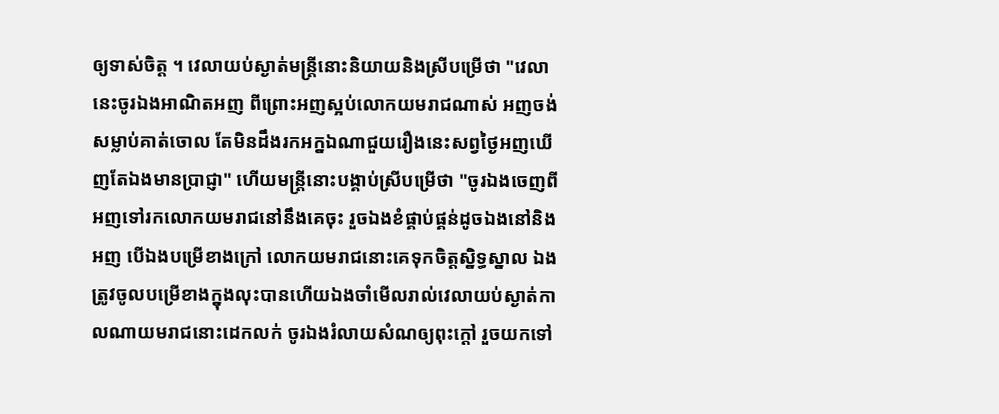ឲ្យទាស់ចិត្ត ។ វេលាយប់ស្ងាត់មន្ត្រីនោះនិយាយនិងស្រីបម្រើថា "វេលានេះចូរឯងអាណិតអញ ពីព្រោះអញស្អប់លោកយមរាជណាស់ អញចង់សម្លាប់គាត់ចោល តែមិនដឹងរកអក្នឯណាជួយរឿងនេះសព្វថ្ងៃអញឃើញតែឯងមានប្រាជ្ញា" ហើយមន្ត្រីនោះបង្គាប់ស្រីបម្រើថា "ចូរឯងចេញពីអញទៅរកលោកយមរាជនៅនឹងគេចុះ រួចឯងខំផ្គាប់ផ្គន់ដូចឯងនៅនិងអញ បើឯងបម្រើខាងក្រៅ លោកយមរាជនោះគេទុកចិត្តស្និទ្ធស្នាល ឯងត្រូវចូលបម្រើខាងក្នុងលុះបានហើយឯងចាំមើលរាល់វេលាយប់ស្ងាត់កាលណាយមរាជនោះដេកលក់ ចូរឯងរំលាយសំណឲ្យពុះក្ដៅ រួចយកទៅ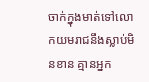ចាក់ក្នុងមាត់ទៅលោកយមរាជនឹងស្លាប់មិនខាន គ្មានអ្នក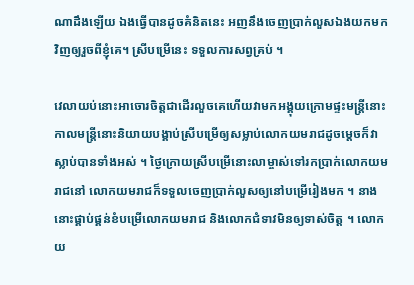ណាដឹងឡើយ ឯងធ្វើបានដូចគំនិតនេះ អញនឹងចេញប្រាក់លួសឯងយកមកវិញឲ្យរួចពីខ្ញុំគេ។ ស្រីបម្រើនេះ ទទួលការសព្វគ្រប់ ។

វេលាយប់នោះអាចោរចិត្តជាដើរលួចគេហើយវាមកអង្គុយក្រោមផ្ទះមន្ត្រីនោះ កាលមន្ត្រីនោះនិយាយបង្គាប់ស្រីបម្រើឲ្យសម្លាប់លោកយមរាជដូចម្ដេចក៏វាស្លាប់បានទាំងអស់ ។ ថ្ងៃក្រោយស្រីបម្រើនោះលាម្ចាស់ទៅរកប្រាក់លោកយមរាជនៅ លោកយមរាជក៏ទទួលចេញប្រាក់លួសឲ្យនៅបម្រើរៀងមក ។ នាងនោះផ្គាប់ផ្គន់ខំបម្រើលោកយមរាជ និងលោកជំទាវមិនឲ្យទាស់ចិត្ត ។ លោកយ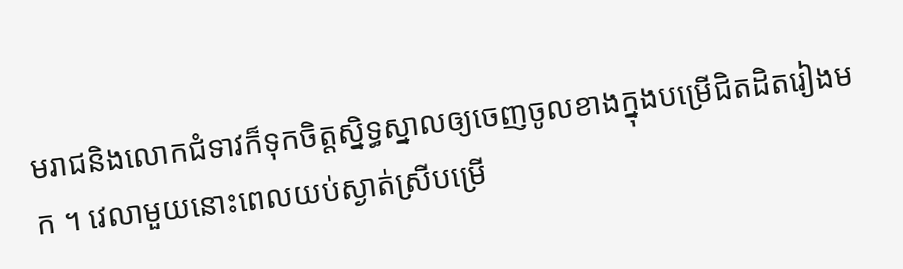មរាជនិងលោកជំទាវក៏ទុកចិត្តស្និទ្ធស្នាលឲ្យចេញចូលខាងក្នុងបម្រើជិតដិតរៀងមក ។ វេលាមួយនោះពេលយប់ស្ងាត់ស្រីបម្រើ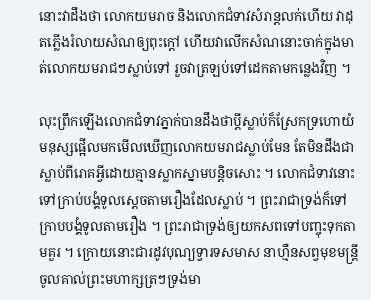នោះវាដឹងថា លោកយមរាច និងលោកជំទាវសំរាន្តលក់ហើយ វាដុតភ្លើងរំលាយសំណឲ្យពុះក្ដៅ ហើយវាលើកសំណនោះចាក់ក្នុងមាត់លោកយមរាជៗស្លាប់ទៅ រួចវាត្រឡប់ទៅដេកតាមកន្លេងវិញ ។

លុះព្រឹកឡើងលោកជំទាវភ្នាក់បានដឹងថាប្ដីស្លាប់ក៏ស្រែកទ្រហោយំ មនុស្សផ្អើលមកមើលឃើញលោកយមរាជស្លាប់មែន តែមិនដឹងជាស្លាប់ពីរោគអ្វីដោយគ្មានស្លាកស្នាមបន្តិចសោះ ។ លោកជំទាវនោះទៅក្រាប់បង្គំទូលស្ដេចតាមរឿងដែលស្លាប់ ។ ព្រះរាជាទ្រង់ក៏ទៅក្រាបបង្គំទូលតាមរឿង ។ ព្រះរាជាទ្រង់ឲ្យយកសពទៅបញ្ចុះទុកតាមគួរ ។ ក្រោយនោះជារដូវបុណ្យទ្វារទសមាស នាហ្មឺនសព្វមុខមន្ត្រីចូលគាល់ព្រះមហាក្សត្រៗទ្រង់មា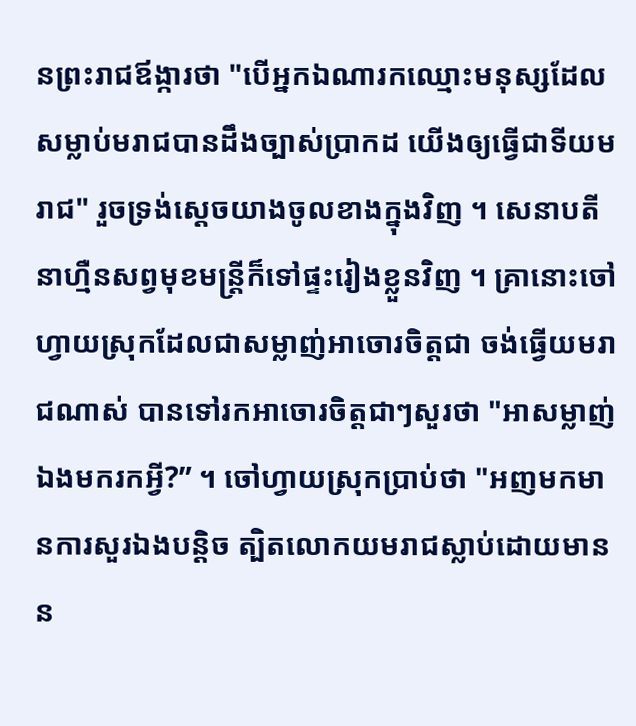នព្រះរាជឪង្ការថា "បើអ្នកឯណារកឈ្មោះមនុស្សដែលសម្លាប់មរាជបានដឹងច្បាស់ប្រាកដ យើងឲ្យធ្វើជាទីយមរាជ" រួចទ្រង់ស្ដេចយាងចូលខាងក្នុងវិញ ។ សេនាបតីនាហ្មឺនសព្វមុខមន្ត្រីក៏ទៅផ្ទះរៀងខ្លួនវិញ ។ គ្រានោះចៅហ្វាយស្រុកដែលជាសម្លាញ់អាចោរចិត្តជា ចង់ធ្វើយមរាជណាស់ បានទៅរកអាចោរចិត្តជាៗសួរថា "អាសម្លាញ់ ឯងមករកអ្វី?” ។ ចៅហ្វាយស្រុកប្រាប់ថា "អញមកមានការសួរឯងបន្តិច ត្បិតលោកយមរាជស្លាប់ដោយមានន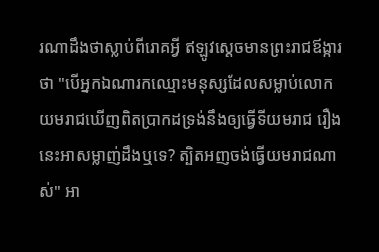រណាដឹងថាស្លាប់ពីរោគអ្វី ឥឡូវស្ដេចមានព្រះរាជឪង្ការថា "បើអ្នកឯណារកឈ្មោះមនុស្សដែលសម្លាប់លោកយមរាជឃើញពិតប្រាកដទ្រង់នឹងឲ្យធ្វើទីយមរាជ រឿងនេះអាសម្លាញ់ដឹងឬទេ? ត្បិតអញចង់ធ្វើយមរាជណាស់" អា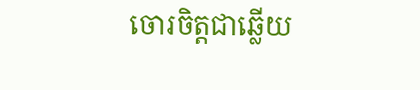ចោរចិត្តជាឆ្លើយ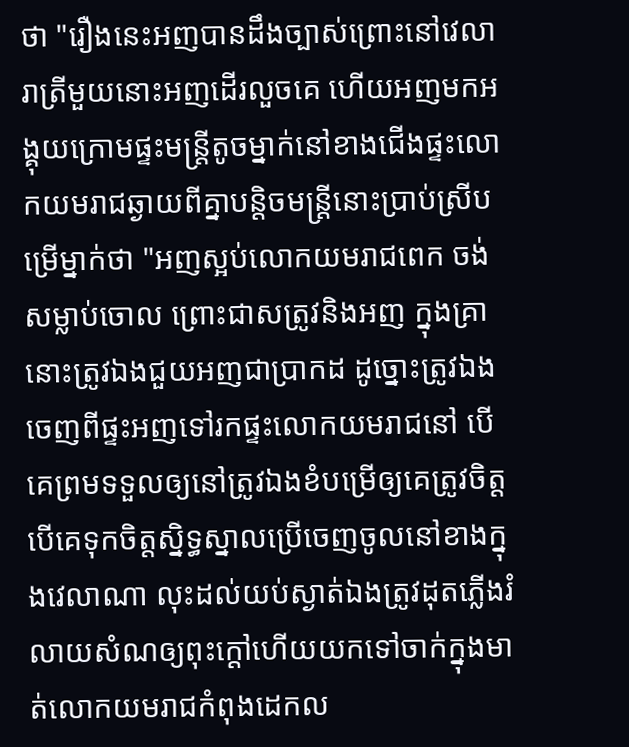ថា "រឿងនេះអញបានដឹងច្បាស់ព្រោះនៅវេលារាត្រីមួយនោះអញដើរលួចគេ ហើយអញមកអង្គុយក្រោមផ្ទះមន្ត្រីតូចម្នាក់នៅខាងជើងផ្ទះលោកយមរាជឆ្ងាយពីគ្នាបន្តិចមន្ត្រីនោះប្រាប់ស្រីបម្រើម្នាក់ថា "អញស្អប់លោកយមរាជពេក ចង់សម្លាប់ចោល ព្រោះជាសត្រូវនិងអញ ក្នុងគ្រានោះត្រូវឯងជួយអញជាប្រាកដ ដូច្នោះត្រូវឯងចេញពីផ្ទះអញទៅរកផ្ទះលោកយមរាជនៅ បើគេព្រមទទួលឲ្យនៅត្រូវឯងខំបម្រើឲ្យគេត្រូវចិត្ត បើគេទុកចិត្តស្និទ្ធស្នាលប្រើចេញចូលនៅខាងក្នុងវេលាណា លុះដល់យប់ស្ងាត់ឯងត្រូវដុតភ្លើងរំលាយសំណឲ្យពុះក្ដៅហើយយកទៅចាក់ក្នុងមាត់លោកយមរាជកំពុងដេកល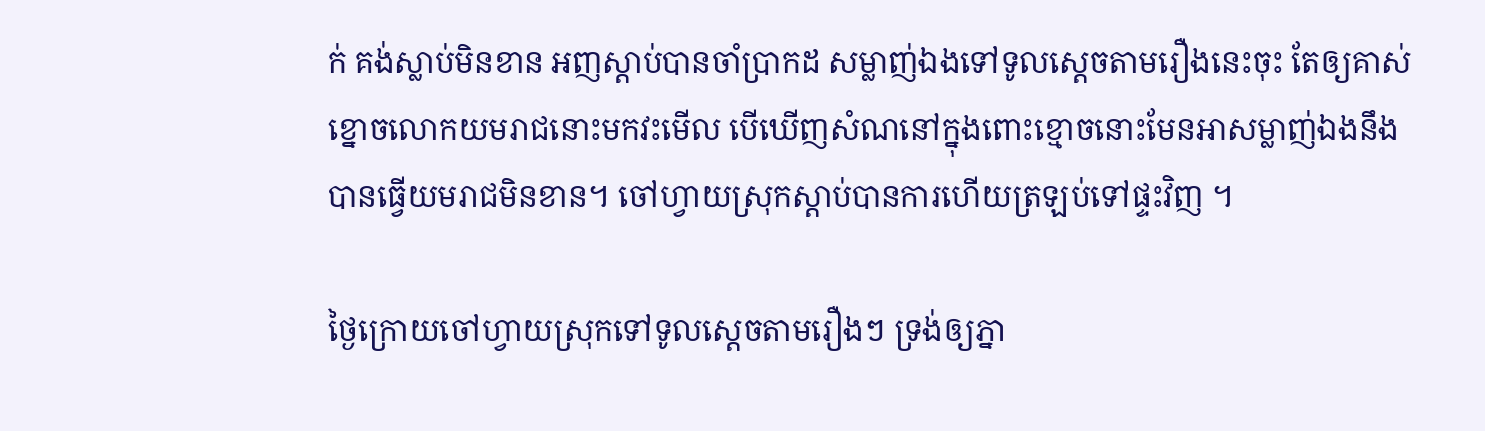ក់ គង់ស្លាប់មិនខាន អញស្ដាប់បានចាំប្រាកដ សម្លាញ់ឯងទៅទូលស្ដេចតាមរឿងនេះចុះ តែឲ្យគាស់ខ្នោចលោកយមរាជនោះមកវះមើល បើឃើញសំណនៅក្នុងពោះខ្មោចនោះមែនអាសម្លាញ់ឯងនឹងបានធ្វើយមរាជមិនខាន។ ចៅហ្វាយស្រុកស្ដាប់បានការហើយត្រឡប់ទៅផ្ទះវិញ ។

ថ្ងៃក្រោយចៅហ្វាយស្រុកទៅទូលស្ដេចតាមរឿងៗ ទ្រង់ឲ្យភ្នា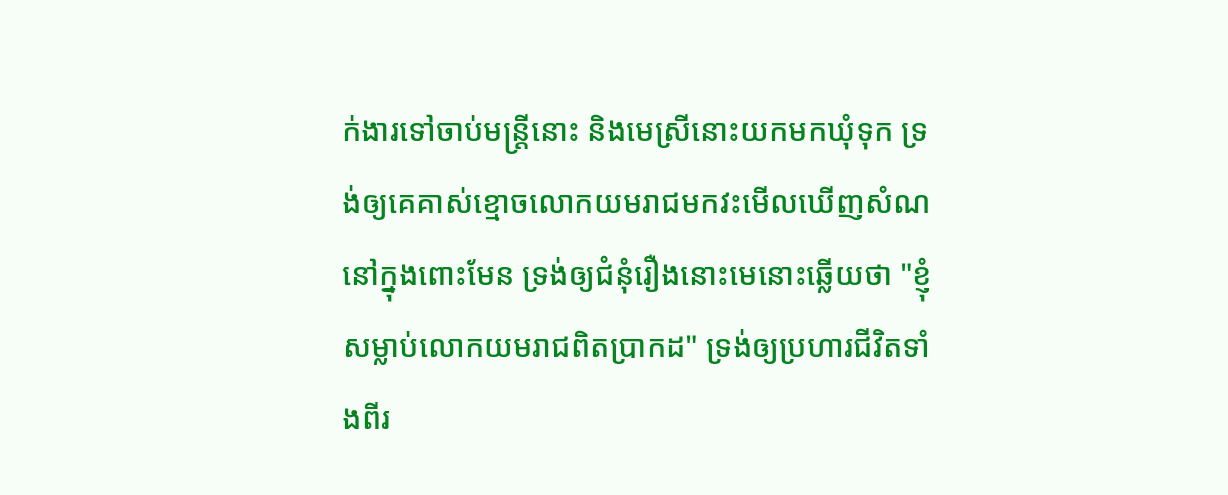ក់ងារទៅចាប់មន្ត្រីនោះ និងមេស្រីនោះយកមកឃុំទុក ទ្រង់ឲ្យគេគាស់ខ្មោចលោកយមរាជមកវះមើលឃើញសំណនៅក្នុងពោះមែន ទ្រង់ឲ្យជំនុំរឿងនោះមេនោះឆ្លើយថា "ខ្ញុំសម្លាប់លោកយមរាជពិតប្រាកដ" ទ្រង់ឲ្យប្រហារជីវិតទាំងពីរ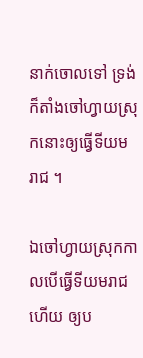នាក់ចោលទៅ ទ្រង់ក៏តាំងចៅហ្វាយស្រុកនោះឲ្យធ្វើទីយមរាជ ។

ឯចៅហ្វាយស្រុកកាលបើធ្វើទីយមរាជហើយ ឲ្យប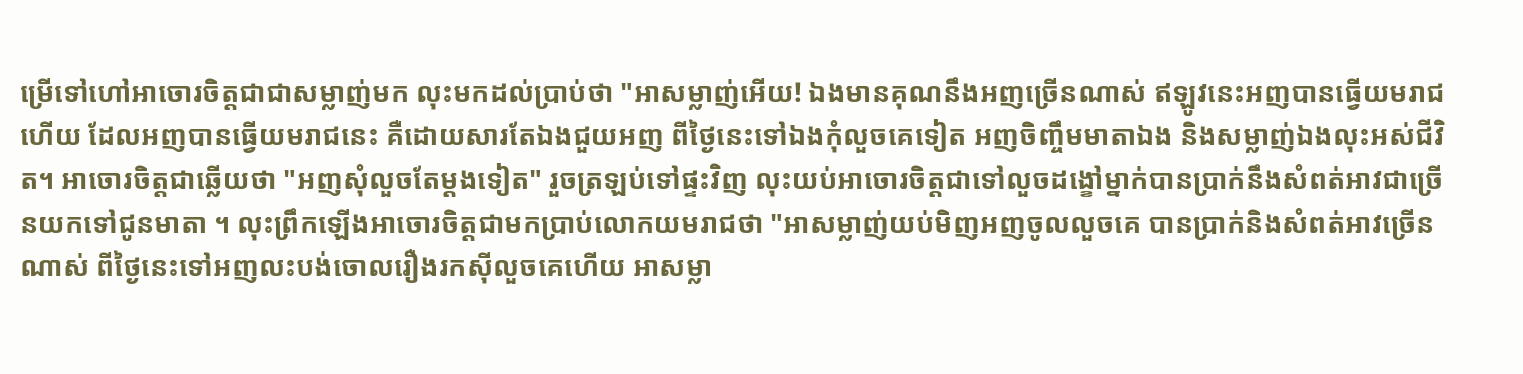ម្រើទៅហៅអាចោរចិត្តជាជាសម្លាញ់មក លុះមកដល់ប្រាប់ថា "អាសម្លាញ់អើយ! ឯងមានគុណនឹងអញច្រើនណាស់ ឥឡូវនេះអញបានធ្វើយមរាជហើយ ដែលអញបានធ្វើយមរាជនេះ គឺដោយសារតែឯងជួយអញ ពីថ្ងៃនេះទៅឯងកុំលួចគេទៀត អញចិញ្ចឹមមាតាឯង និងសម្លាញ់ឯងលុះអស់ជីវិត។ អាចោរចិត្តជាឆ្លើយថា "អញសុំលួចតែម្ដងទៀត" រួចត្រឡប់ទៅផ្ទះវិញ លុះយប់អាចោរចិត្តជាទៅលួចដង្ខៅម្នាក់បានប្រាក់នឹងសំពត់អាវជាច្រើនយកទៅជូនមាតា ។ លុះព្រឹកឡើងអាចោរចិត្តជាមកប្រាប់លោកយមរាជថា "អាសម្លាញ់យប់មិញអញចូលលួចគេ បានប្រាក់និងសំពត់អាវច្រើនណាស់ ពីថ្ងៃនេះទៅអញលះបង់ចោលរឿងរកស៊ីលួចគេហើយ អាសម្លា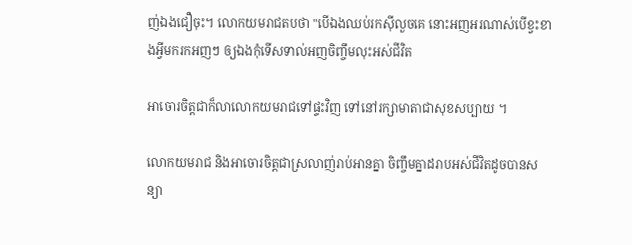ញ់ឯងជឿចុះ។ លោកយមរាជតបថា "បើឯងឈប់រកស៊ីលួចគេ នោះអញអរណាស់បើខ្វះខាងអ្វីមករកអញៗ ឲ្យឯងកុំទើសទាល់អញចិញ្ចឹមលុះអស់ជីវិត

អាចោរចិត្តជាក៏លាលោកយមរាជទៅផ្ទះវិញ ទៅនៅរក្សាមាតាជាសុខសប្បាយ ។

លោកយមរាជ និងអាចោរចិត្តជាស្រលាញ់រាប់អានគ្នា ចិញ្ចឹមគ្នាដរាបអស់ជីវិតដូចបានសន្យា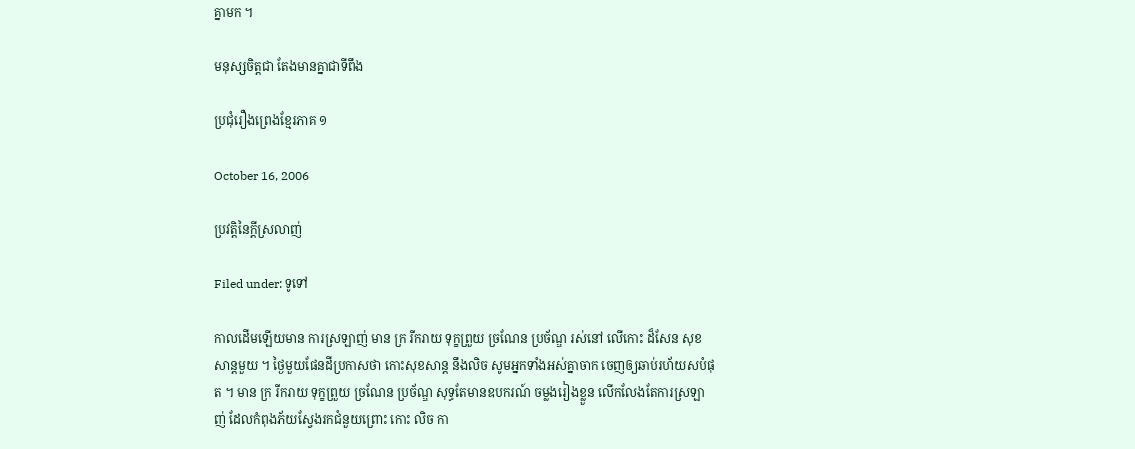គ្នាមក ។

មនុស្សចិត្តជា តែងមានគ្នាជាទីពឹង

ប្រជុំរឿងព្រេងខ្មែរភាគ ១

October 16, 2006

ប្រវត្តិនៃក្ដីស្រលាញ់

Filed under: ទូទៅ

កាលដើមឡើយមាន ការស្រឡាញ់ មាន ក្រ រីករាយ ទុក្ខព្រួយ ច្រណែន ប្រច័ណ្ឌ រស់នៅ លើកោះ ដ៏សែន សុខសាន្តមួយ ។ ថ្ងៃមួយផែនដីប្រកាសថា កោះសុខសាន្ត នឹងលិច សូមអ្នកទាំងអស់គ្នាចាក ចេញឲ្យឆាប់រហ័យសបំផុត ។ មាន ក្រ រីករាយ ទុក្ខព្រួយ ច្រណែន ប្រច័ណ្ឌ សុទ្ធតែមានឧបករណ៍ ចម្លងរៀងខ្លួន លើកលែងតែការស្រឡាញ់ ដែលកំពុងភ័យស្វែងរកជំនួយព្រោះ កោះ លិច កា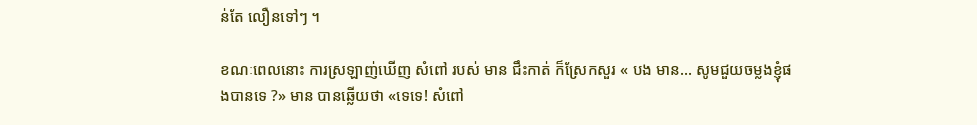ន់តែ លឿនទៅៗ ។

ខណៈពេលនោះ ការស្រឡាញ់ឃើញ សំពៅ របស់ មាន ជឹះកាត់ ក៏ស្រែកសួរ « បង មាន… សូមជួយចម្លងខ្ញុំផងបានទេ ?» មាន បានឆ្លើយថា «ទេទេ! សំពៅ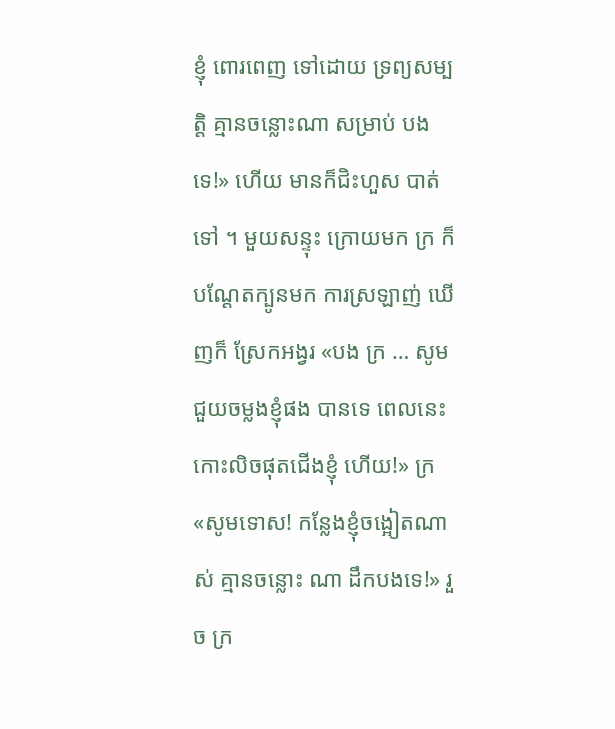ខ្ញុំ ពោរពេញ ទៅដោយ ទ្រព្យសម្បត្តិ គ្មានចន្លោះណា សម្រាប់ បងទេ!» ហើយ មានក៏ជិះហួស បាត់ទៅ ។ មួយសន្ទុះ ក្រោយមក ក្រ ក៏បណ្ដែតក្បូនមក ការស្រឡាញ់ ឃើញក៏ ស្រែកអង្វរ «បង ក្រ … សូមជួយចម្លងខ្ញុំផង បានទេ ពេលនេះកោះលិចផុតជើងខ្ញុំ ហើយ!» ក្រ «សូមទោស! កន្លែងខ្ញុំចង្អៀតណាស់ គ្មានចន្លោះ ណា ដឹកបងទេ!» រួច ក្រ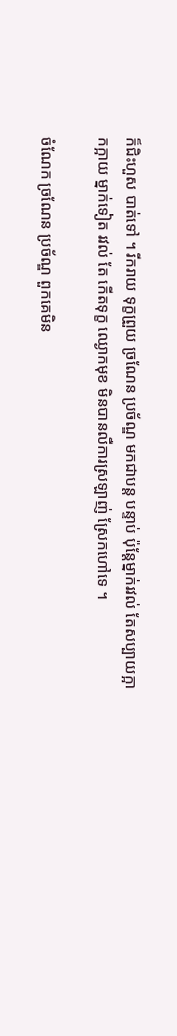ក៏ជិះហួស បាត់ទៅ ។ រីករាយ ទុក្ខព្រួយ ច្រណែន ប្រច័ណ្ឌ មកជាបន្ត បន្ទាប់ ប៉ុន្តែម្នាក់រវល់ តែសប្បាយក្អាកក្អាយ ម្នាក់ទៀត រវល់ តែ កើតទុក្ខ ឈ្ងោកមុខ មិនបានលឺការស្រឡាញ់ ស្រែកហៅទេ ។

ចំណែក ច្រណែន ប្រច័ណ្ឌ ពួកគេមិន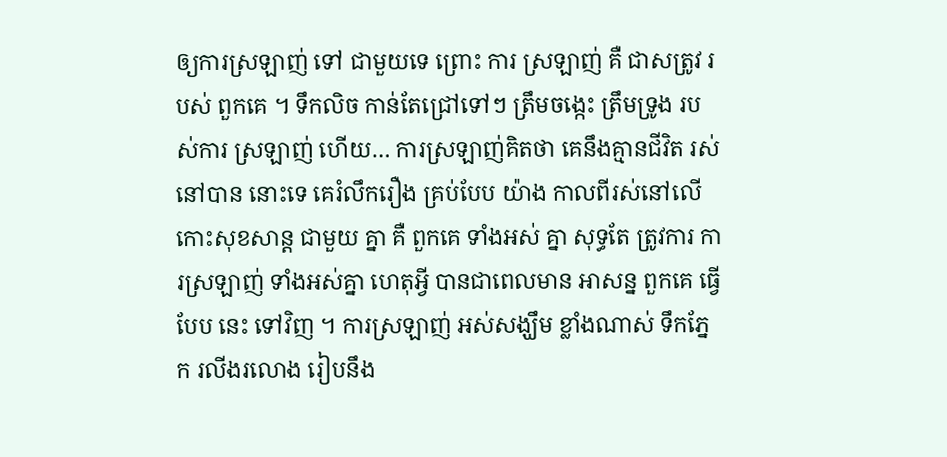ឲ្យការស្រឡាញ់ ទៅ ជាមួយទេ ព្រោះ ការ ស្រឡាញ់ គឺ ជាសត្រូវ របស់ ពួកគេ ។ ទឹកលិច កាន់តែជ្រៅទៅៗ ត្រឹមចង្កេះ ត្រឹមទ្រូង របស់ការ ស្រឡាញ់ ហើយ… ការស្រឡាញ់គិតថា គេនឹងគ្មានជីវិត រស់នៅបាន នោះទេ គេរំលឹករឿង គ្រប់បែប យ៉ាង កាលពីរស់នៅលើ កោះសុខសាន្ត ជាមួយ គ្នា គឺ ពួកគេ ទាំងអស់ គ្នា សុទ្ធតែ ត្រូវការ ការស្រឡាញ់ ទាំងអស់គ្នា ហេតុអ្វី បានជាពេលមាន អាសន្ន ពួកគេ ធ្វើបែប នេះ ទៅវិញ ។ ការស្រឡាញ់ អស់សង្ឃឹម ខ្លាំងណាស់ ទឹកភ្នែក រលីងរលោង រៀបនឹង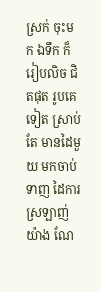ស្រក់ ចុះមក ឯទឹក ក៏រៀបលិច ជិតផុត រូបគេ ទៀត ស្រាប់តែ មានដៃមួយ មកចាប់ ទាញ ដៃការស្រឡាញ់យ៉ាង ណែ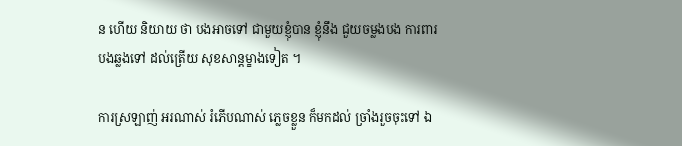ន ហើយ និយាយ ថា បងអាចទៅ ជាមួយខ្ញុំបាន ខ្ញុំនឹង ជួយចម្លងបង ការពារ បងឆ្លងទៅ ដល់ត្រើយ សុខសាន្តម្ខាងទៀត ។

ការស្រឡាញ់ អរណាស់ រំភើបណាស់ ភ្លេចខ្លួន ក៏មកដល់ ច្រាំងរួចចុះទៅ ឯ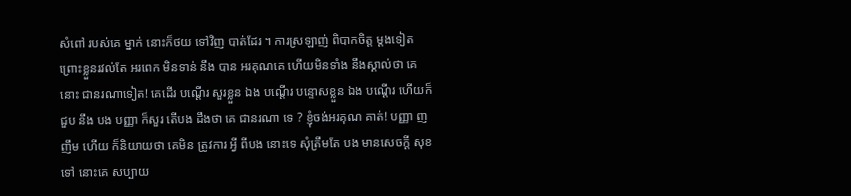សំពៅ របស់គេ ម្នាក់ នោះក៏ថយ ទៅវិញ បាត់ដែរ ។ ការស្រឡាញ់ ពិបាកចិត្ត ម្ដងទៀត ព្រោះខ្លួនរវល់តែ អរពេក មិនទាន់ នឹង បាន អរគុណគេ ហើយមិនទាំង នឹងស្គាល់ថា គេ នោះ ជានរណាទៀត! គេដើរ បណ្ដើរ សួរខ្លួន ឯង បណ្ដើរ បន្ទោសខ្លួន ឯង បណ្ដើរ ហើយក៏ជួប នឹង បង បញ្ញា ក៏សួរ តើបង ដឹងថា គេ ជានរណា ទេ ? ខ្ញុំចង់អរគុណ គាត់! បញ្ញា ញញឹម ហើយ ក៏និយាយថា គេមិន ត្រូវការ អ្វី ពីបង នោះទេ សុំត្រឹមតែ បង មានសេចក្ដី សុខ ទៅ នោះគេ សប្បាយ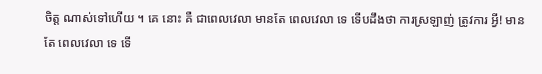ចិត្ត ណាស់ទៅហើយ ។ គេ នោះ គឺ ជាពេលវេលា មានតែ ពេលវេលា ទេ ទើបដឹងថា ការស្រឡាញ់ ត្រូវការ អ្វី! មានតែ ពេលវេលា ទេ ទើ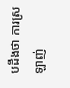បដឹងថា ការស្រឡាញ់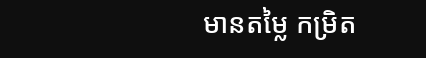មានតម្លៃ កម្រិត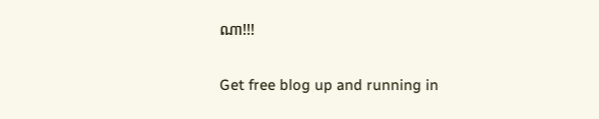ណា!!!

Get free blog up and running in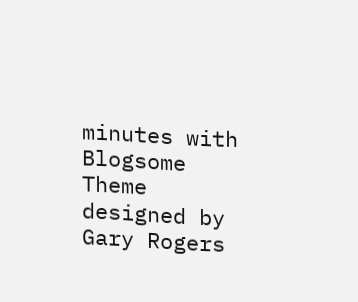minutes with Blogsome
Theme designed by Gary Rogers